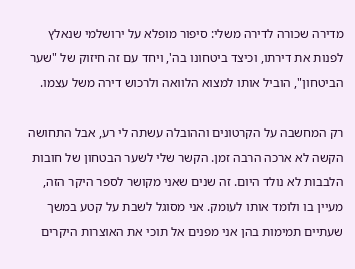מדירה שכורה לדירה משלי: סיפור מופלא על ירושלמי שנאלץ לפנות את דירתו, וכיצד ביטחונו בה', ויחד עם זה חיזוק של "שער הביטחון", הוביל אותו למצוא הלוואה ולרכוש דירה משל עצמו.

רק המחשבה על הקרטונים וההובלה עשתה לי רע, אבל התחושה הקשה לא ארכה הרבה זמן. הקשר שלי לשער הבטחון של חובות הלבבות לא נולד היום. זה שנים שאני מקושר לספר היקר הזה, מעיין בו ולומד אותו לעומק. אני מסוגל לשבת על קטע במשך שעתיים תמימות בהן אני מפנים אל תוכי את האוצרות היקרים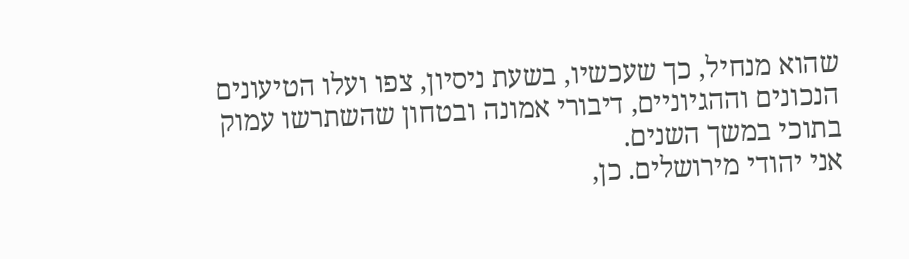שהוא מנחיל, כך שעכשיו, בשעת ניסיון, צפו ועלו הטיעונים הנכונים וההגיוניים, דיבורי אמונה ובטחון שהשתרשו עמוק בתוכי במשך השנים.
אני יהודי מירושלים. כן,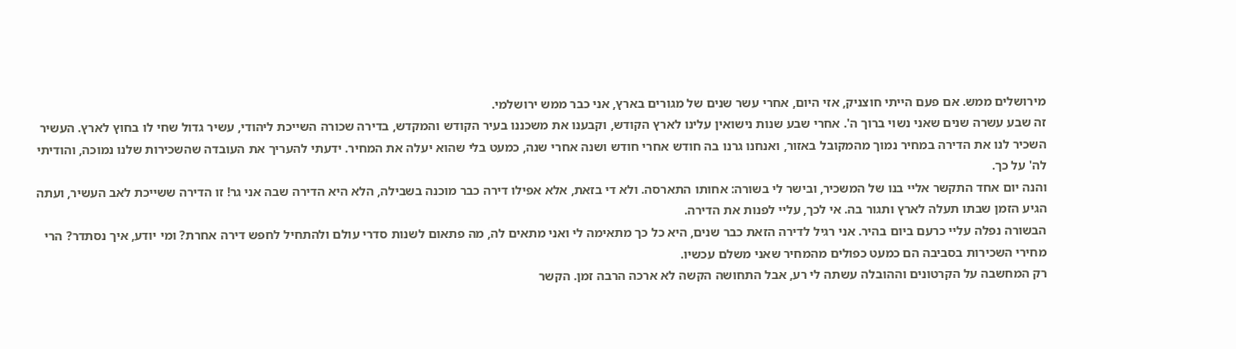מירושלים ממש. אם פעם הייתי חוצניק, אזי היום, אחרי עשר שנים של מגורים בארץ, אני כבר ממש ירושלמי.
זה שבע עשרה שנים שאני נשוי ברוך ה'. אחרי שבע שנות נישואין עלינו לארץ הקודש, וקבענו את משכננו בעיר הקודש והמקדש, בדירה שכורה השייכת ליהודי, עשיר גדול שחי לו בחוץ לארץ. העשיר השכיר לנו את הדירה במחיר נמוך מהמקובל באזור, ואנחנו גרנו בה חודש אחרי חודש ושנה אחרי שנה, כמעט בלי שהוא יעלה את המחיר. ידעתי להעריך את העובדה שהשכירות שלנו נמוכה, והודיתי לה' על כך.
והנה יום אחד התקשר אליי בנו של המשכיר, ובישר לי בשורה: אחותו התארסה. ולא די בזאת, אלא אפילו דירה כבר מוכנה בשבילה, הלא היא הדירה שבה אני גר! זו הדירה ששייכת לאב העשיר, ועתה הגיע הזמן שבתו תעלה לארץ ותגור בה. אי לכך, עליי לפנות את הדירה.
הבשורה נפלה עליי כרעם ביום בהיר. אני רגיל לדירה הזאת כבר שנים, היא כל כך מתאימה לי ואני מתאים לה, מה פתאום לשנות סדרי עולם ולהתחיל לחפש דירה אחרת? ומי יודע, איך נסתדר? הרי מחירי השכירות בסביבה הם כמעט כפולים מהמחיר שאני משלם עכשיו.
רק המחשבה על הקרטונים וההובלה עשתה לי רע, אבל התחושה הקשה לא ארכה הרבה זמן. הקשר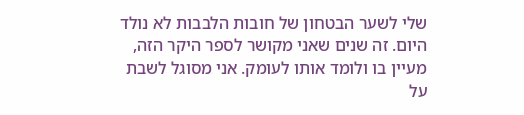שלי לשער הבטחון של חובות הלבבות לא נולד היום. זה שנים שאני מקושר לספר היקר הזה, מעיין בו ולומד אותו לעומק. אני מסוגל לשבת על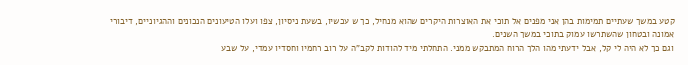קטע במשך שעתיים תמימות בהן אני מפנים אל תוכי את האוצרות היקרים שהוא מנחיל, כך ש עכשיו, בשעת ניסיון, צפו ועלו הטיעונים הנכונים וההגיוניים, דיבורי אמונה ובטחון שהשתרשו עמוק בתוכי במשך השנים.
וגם כך לא היה לי קל, אבל ידעתי מהו הלך הרוח המתבקש ממני. התחלתי מיד להודות לקב"ה על רוב רחמיו וחסדיו עמדי, על שבע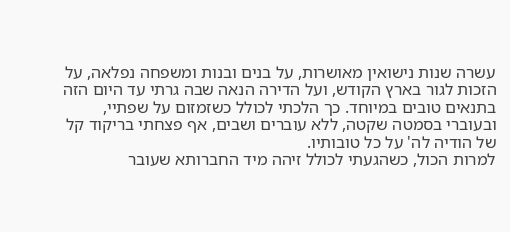עשרה שנות נישואין מאושרות, על בנים ובנות ומשפחה נפלאה, על הזכות לגור בארץ הקודש, ועל הדירה הנאה שבה גרתי עד היום הזה בתנאים טובים במיוחד. כך הלכתי לכולל כשזמזום על שפתיי, ובעוברי בסמטה שקטה, ללא עוברים ושבים, אף פצחתי בריקוד קל של הודיה לה' על כל טובותיו.
למרות הכול, כשהגעתי לכולל זיהה מיד החברותא שעובר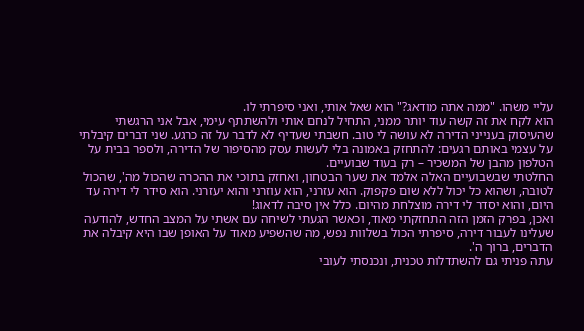עליי משהו. "ממה אתה מודאג?" הוא שאל אותי, ואני סיפרתי לו.
הוא לקח את זה קשה עוד יותר ממני, התחיל לנחם אותי ולהשתתף עימי, אבל אני הרגשתי שהעיסוק בענייני הדירה לא עושה לי טוב. חשבתי שעדיף לא לדבר על זה כרגע. שני דברים קיבלתי על עצמי באותם רגעים: להתחזק באמונה בלי לעשות עסק מהסיפור של הדירה, ולספר בבית על הטלפון מהבן של המשכיר – רק בעוד שבועיים.
החלטתי שבשבועיים האלה אלמד את שער הבטחון, ואחזק בתוכי את ההכרה שהכול מה', שהכול לטובה, ושהוא כל יכול ללא שום פקפוק. הוא עזרני, הוא עוזרני והוא יעזרני. הוא סידר לי דירה עד היום, והוא יסדר לי דירה מוצלחת מהיום. כלל אין סיבה לדאוג!
ואכן, בפרק הזמן הזה התחזקתי מאוד, וכאשר הגעתי לשיחה עם אשתי על המצב החדש, להודעה שעלינו לעבור דירה, סיפרתי הכול בשלוות נפש, מה שהשפיע מאוד על האופן שבו היא קיבלה את הדברים, ברוך ה'.
עתה פניתי גם להשתדלות טכנית, ונכנסתי לעובי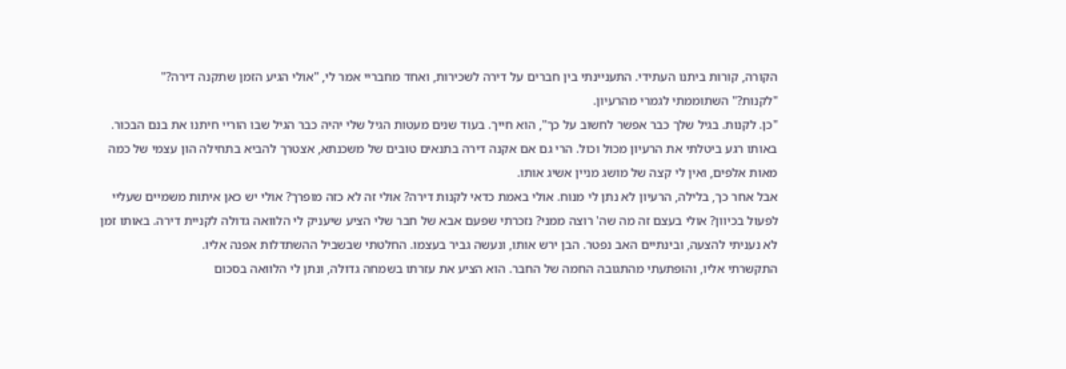הקורה, קורות ביתנו העתידי. התעניינתי בין חברים על דירה לשכירות, ואחד מחבריי אמר לי, "אולי הגיע הזמן שתקנה דירה?"
"לקנות?" השתוממתי לגמרי מהרעיון.
"כן. לקנות. בגיל שלך כבר אפשר לחשוב על כך", הוא חייך. בעוד שנים מעטות הגיל שלי יהיה כבר הגיל שבו הוריי חיתנו את בנם הבכור.
באותו רגע ביטלתי את הרעיון מכול וכול. הרי גם אם אקנה דירה בתנאים טובים של משכנתא, אצטרך להביא בתחילה הון עצמי של כמה מאות אלפים, ואין לי קצה של מושג מניין אשיג אותו.
אבל אחר כך, בלילה, הרעיון לא נתן לי מנוח. אולי באמת כדאי לקנות דירה? אולי זה לא כזה מופרך? אולי יש כאן איתות משמיים שעליי לפעול בכיוון? אולי בעצם זה מה שה' רוצה ממני? נזכרתי שפעם אבא של חבר שלי הציע שיעניק לי הלוואה גדולה לקניית דירה. באותו זמן לא נעניתי להצעה, ובינתיים האב נפטר. הבן ירש אותו, ונעשה גביר בעצמו. החלטתי שבשביל ההשתדלות אפנה אליו.
התקשרתי אליו, והופתעתי מהתגובה החמה של החבר. הוא הציע את עזרתו בשמחה גדולה, ונתן לי הלוואה בסכום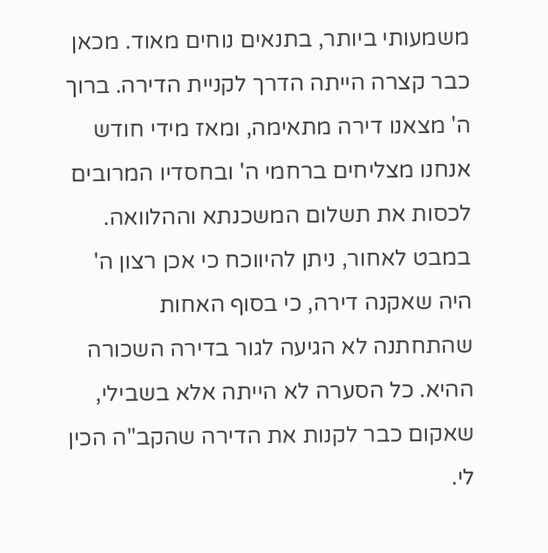משמעותי ביותר, בתנאים נוחים מאוד. מכאן כבר קצרה הייתה הדרך לקניית הדירה. ברוך ה' מצאנו דירה מתאימה, ומאז מידי חודש אנחנו מצליחים ברחמי ה' ובחסדיו המרובים לכסות את תשלום המשכנתא וההלוואה.
במבט לאחור, ניתן להיווכח כי אכן רצון ה' היה שאקנה דירה, כי בסוף האחות שהתחתנה לא הגיעה לגור בדירה השכורה ההיא. כל הסערה לא הייתה אלא בשבילי, שאקום כבר לקנות את הדירה שהקב"ה הכין לי.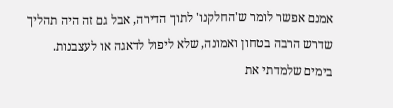אמנם אפשר לומר ש'החלקנו' לתוך הדירה, אבל גם זה היה תהליך שדרש הרבה בטחון ואמונה, שלא ליפול לדאגה או לעצבנות. בימים שלמדתי את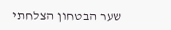שער הבטחון הצלחתי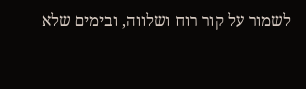לשמור על קור רוח ושלווה, ובימים שלא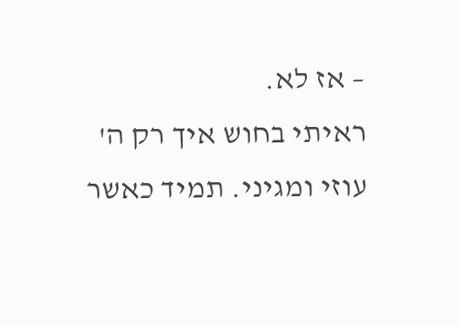– אז לא.
ראיתי בחוש איך רק ה' עוזי ומגיני. תמיד כאשר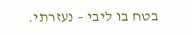בטח בו ליבי – נעזרתי.